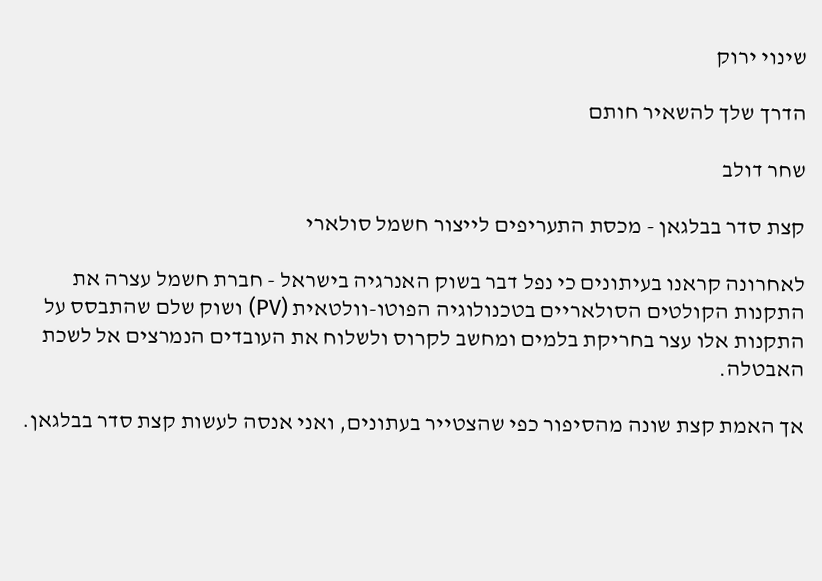שינוי ירוק

הדרך שלך להשאיר חותם

שחר דולב

קצת סדר בבלגאן - מכסת התעריפים לייצור חשמל סולארי

לאחרונה קראנו בעיתונים כי נפל דבר בשוק האנרגיה בישראל - חברת חשמל עצרה את התקנות הקולטים הסולאריים בטכנולוגיה הפוטו-וולטאית (PV) ושוק שלם שהתבסס על התקנות אלו עצר בחריקת בלמים ומחשב לקרוס ולשלוח את העובדים הנמרצים אל לשכת האבטלה.

אך האמת קצת שונה מהסיפור כפי שהצטייר בעתונים, ואני אנסה לעשות קצת סדר בבלגאן.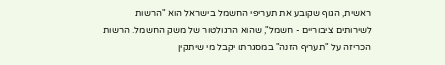ראשית, הגוף שקובע את תעריפי החשמל בישראל הוא "הרשות לשירותים ציבוריים - חשמל", שהוא הרגולטור של משק החשמל. הרשות הכריזה על "תעריף הזנה" במסגרתו יקבל מי שיתקין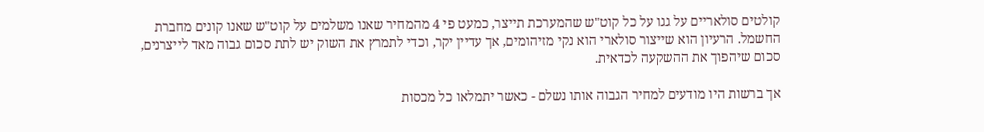קולטים סולאריים על גגו על כל קוט"ש שהמערכת תייצר, כמעט פי 4 מהמחיר שאנו משלמים על קוט"ש שאנו קונים מחברת החשמל. הרעיון הוא שייצור סולארי הוא נקי מזיהומים, אך עדיין יקר, וכדי לתמרץ את השוק יש לתת סכום גבוה מאד לייצרנים, סכום שיהפוך את ההשקעה לכדאית.

אך ברשות היו מודעים למחיר הגבוה אותו נשלם - כאשר יתמלאו כל מכסות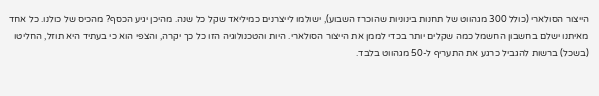הייצור הסולארי (כולל 300 מגהווט של תחנות בינוניות שהוכרז השבוע), ישולמו לייצרנים כמיליאד שקל כל שנה. מהיכן יגיע הכסף? מהכיס של כולנו. כל אחד מאיתנו ישלם בחשבון החשמל כמה שקלים יותר בכדי לממן את הייצור הסולארי. היות והטכנולוגיה הזו כל כך יקרה, והצפי הוא כי בעתיד היא תוזל, החליטו (בשכל) ברשות להגביל כרגע את התעריף ל-50 מגהווט בלבד.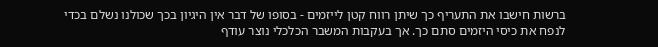ברשות חישבו את התעריף כך שיתן רווח קטן לייזמים - בסופו של דבר אין היגיון בכך שכולנו נשלם בכדי לנפח את כיסי היזמים סתם כך. אך בעקבות המשבר הכלכלי נוצר עודף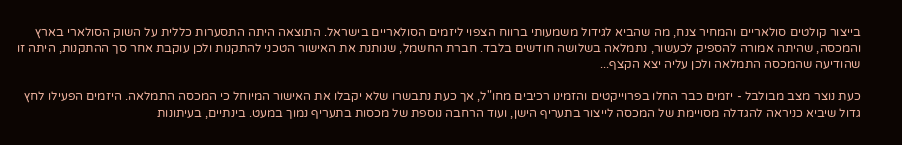בייצור קולטים סולאריים והמחיר צנח, מה שהביא לגידול משמעותי ברווח הצפוי ליזמים הסולאריים בישראל. התוצאה היתה התסערות כללית על השוק הסולארי בארץ והמכסה, שהיתה אמורה להספיק לכעשור, נתמלאה בשלושה חודשים בלבד. חברת החשמל, שנותנת את האישור הטכני להתקנות ולכן עוקבת אחר סך ההתקנות, היתה זו שהודיעה שהמכסה התמלאה ולכן עליה יצא הקצף...

כעת נוצר מצב מבולבל - יזמים כבר החלו בפרוייקטים והזמינו רכיבים מחו"ל, אך כעת נתבשרו שלא יקבלו את האישור המיוחל כי המכסה התמלאה. היזמים הפעילו לחץ גדול שיביא כניראה להגדלה מסויימת של המכסה לייצור בתעריף הישן, ועוד הרחבה נוספת של מכסות בתעריף נמוך במעט. בינתיים, בעיתונות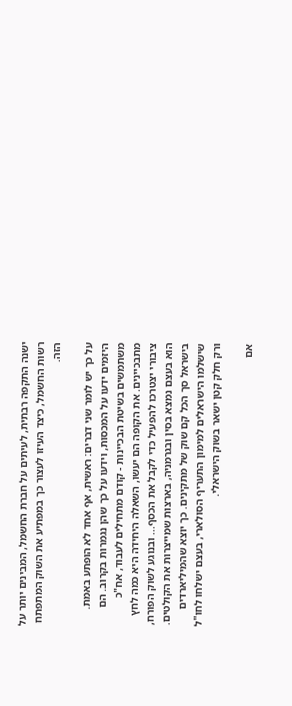ישנה התקפה רבתית, לעיתים על חברת החשמל, המבינים יותר על רשות החשמל, כיצד העיזו לעצור כך במפתיע את השוק המתפתח הזה.

על כך יש לומר שני דברים: ראשית, אף אחד לא הופתע באמת. היזמים ידעו על המכסות, וידעו על כך שהן נגמרות בקרוב. הם משתמשים בשיטת הבכיינות - קודם מתחילים לעבוד, אח"כ מתבכיינים. את הקופה הם יעשו, השאלה היחידה היא כמה לחץ ציבורי יצטרכו להפעיל כדי לקבל את הכסף... ובנוגע לשוק הפורח, הוא בעצם נמצא בסין ובגרמניה, בארצות שמייצרות את הקולטים. בישראל סך הכל קם שוק של מתקינים. כך יוצא שהמיליארדים שישלמו הישראלים למימון התעריף הסולארי, בעצם ישלחו לחו"ל ורק חלק קטן ישאר בשוק הישראלי.

אם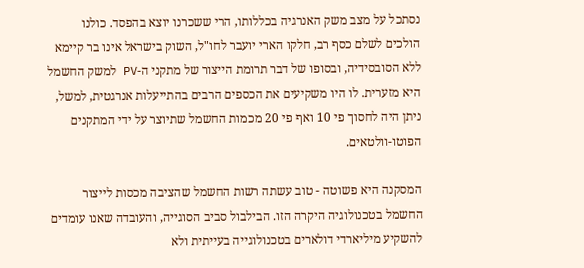נסתכל על מצב משק האנרגיה בכללותו, הרי ששכרנו יוצא בהפסד. כולנו הולכים לשלם כסף רב, חלקו הארי יועבר לחו"ל, השוק בישראל אינו בר קיימא ללא הסובסידיה, ובסופו של דבר תרומת הייצור של מתקני ה-PV למשק החשמל היא מזערית. לו היו משקיעים את הכספים הרבים בהתייעלות אנרגטית, למשל, ניתן היה לחסוך פי 10 ואף פי 20 מכמות החשמל שתיוצר על ידי המתקנים הפוטו-וולטאים.

המסקנה היא פשוטה - טוב עשתה רשות החשמל שהציבה מכסות לייצור החשמל בטכנולוגיה היקרה הזו. הבילבול סביב הסוגייה, והעובדה שאנו עומדים להשקיע מיליארדי דולארים בטכנולוגייה בעייתית ולא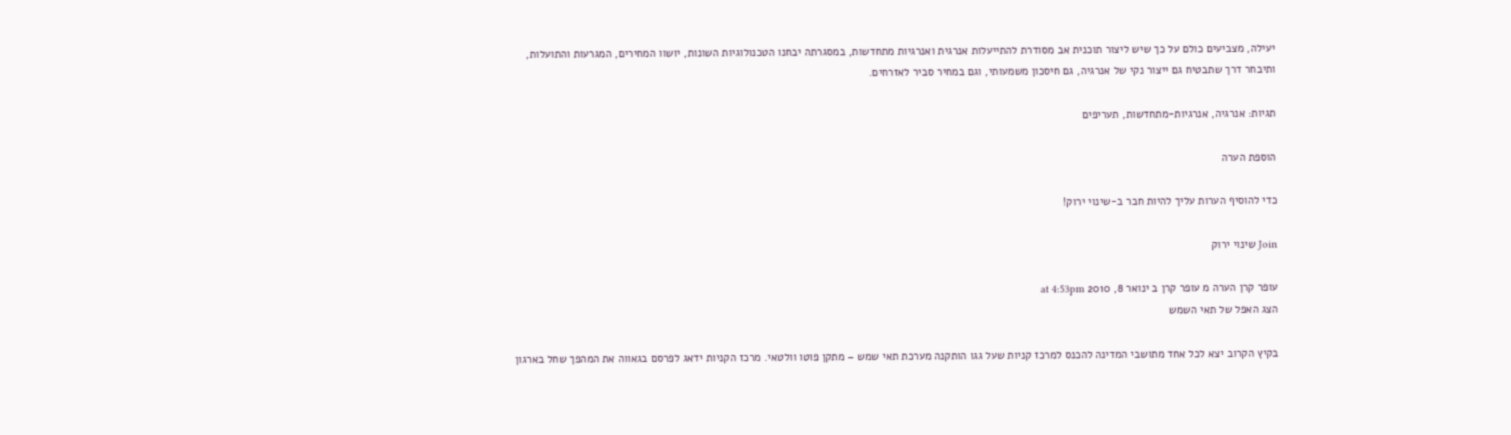יעילה, מצביעים כולם על כך שיש ליצור תוכנית אב מסודרת להתייעלות אנרגית ואנרגיות מתחדשות, במסגרתה יבחנו הטכנולוגיות השונות, יושוו המחירים, המגרעות והתועלות, ותיבחר דרך שתבטיח גם ייצור נקי של אנרגיה, גם חיסכון משמעותי, וגם במחיר סביר לאזרחים.

תגיות: אנרגיה, אנרגיות-מתחדשות, תעריפים

הוספת הערה

כדי להוסיף הערות עליך להיות חבר ב-שינוי ירוק!

Join שינוי ירוק

עופר קרן הערה מ עופר קרן ב ינואר 8, 2010 at 4:53pm
הצג האפל של תאי השמש

בקיץ הקרוב יצא לכל אחד מתושבי המדינה להכנס למרכז קניות שעל גגו הותקנה מערכת תאי שמש – מתקן פוטו וולטאי. מרכז הקניות ידאג לפרסם בגאווה את המהפך שחל בארגון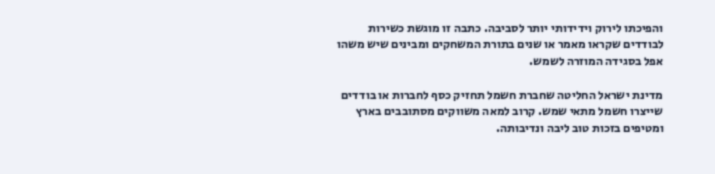והפיכתו לירוק וידידותי יותר לסביבה. כתבה זו מוגשת כשירות לבודדים שקראו מאמר או שנים בתורת המשחקים ומבינים שיש משהו אפל בסגידה המוזרה לשמש.

מדינת ישראל החליטה שחברת חשמל תחזיק כסף לחברות או בודדים שייצרו חשמל מתאי שמש. קרוב למאה משווקים מסתובבים בארץ ומטיפים בזכות טוב ליבה ונדיבותה.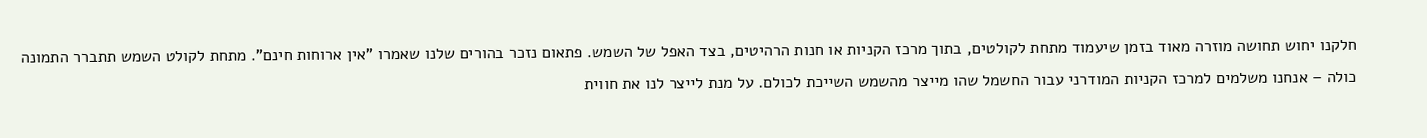חלקנו יחוש תחושה מוזרה מאוד בזמן שיעמוד מתחת לקולטים, בתוך מרכז הקניות או חנות הרהיטים, בצד האפל של השמש. פתאום נזכר בהורים שלנו שאמרו "אין ארוחות חינם". מתחת לקולט השמש תתברר התמונה כולה – אנחנו משלמים למרכז הקניות המודרני עבור החשמל שהו מייצר מהשמש השייכת לכולם. על מנת לייצר לנו את חווית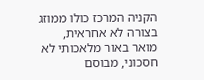הקניה המרכז כולו ממוזג בצורה לא אחראית, מואר באור מלאכותי לא חסכוני, מבוסם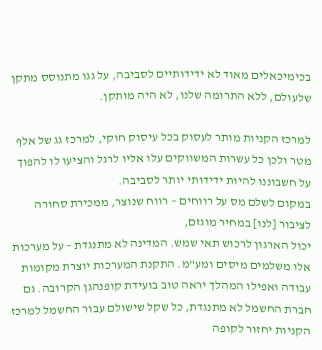בכימיכאלים מאוד לא ידידותיים לסביבה, על גגו מתנוסס מתקן שלעולם, ללא התרומה שלנו, לא היה מותקן.

למרכז הקניות מותר לעסוק בכל עיסוק חוקי, למרכז גג של אלף מטר ולכן כל עשרות המשווקים עלו אליו לרגל והציעו לו להפוך על חשבוננו להיות ידידותי יותר לסביבה.
במקום לשלם מס על רווחים – רווח שנוצר, ממכירת סחורה לציבור [לנו] במחיר מוגזם,
יכול הארגון לרכוש תאי שמש. המדינה לא מתנגדת – על מערכות אלו משלמים מיסים ומע"מ. התקנת המערכות יוצרת מקומות עבודה ואפילו המהלך יראה טוב בועידת קופנהגן הקרובה. גם חברת החשמל לא מתנגדת, כל שקל שישולם עבור החשמל למרכז הקניות יחזור לקופה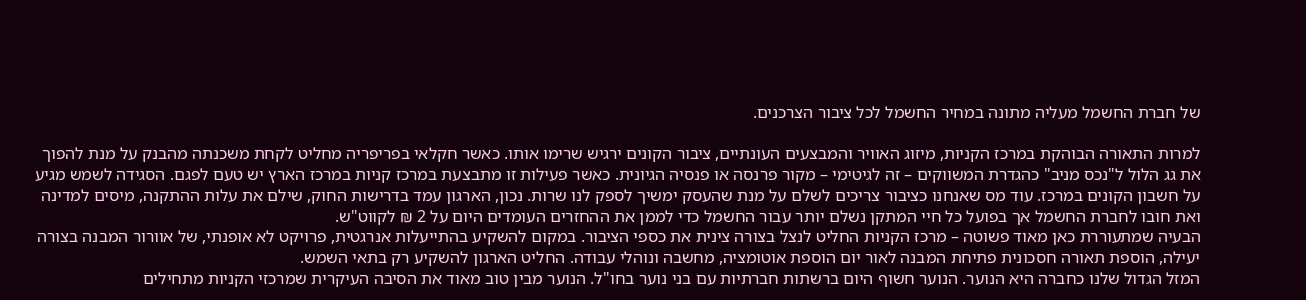של חברת החשמל מעליה מתונה במחיר החשמל לכל ציבור הצרכנים.

למרות התאורה הבוהקת במרכז הקניות, מיזוג האוויר והמבצעים העונתיים, ציבור הקונים ירגיש שרימו אותו. כאשר חקלאי בפריפריה מחליט לקחת משכנתה מהבנק על מנת להפוך את גג הלול ל"נכס מניב" כהגדרת המשווקים – זה לגיטימי – מקור פרנסה או פנסיה הגיונית. כאשר פעילות זו מתבצעת במרכז קניות במרכז הארץ יש טעם לפגם. הסגידה לשמש מגיע על חשבון הקונים במרכז. עוד מס שאנחנו כציבור צריכים לשלם על מנת שהעסק ימשיך לספק לנו שרות. נכון, הארגון עמד בדרישות החוק, שילם את עלות ההתקנה, מיסים למדינה ואת חובו לחברת החשמל אך בפועל כל חיי המתקן נשלם יותר עבור החשמל כדי לממן את ההחזרים העומדים היום על 2 ₪ לקווט"ש.
הבעיה שמתעוררת כאן מאוד פשוטה – מרכז הקניות החליט לנצל בצורה צינית את כספי הציבור. במקום להשקיע בהתייעלות אנרגטית, פרויקט לא אופנתי, של אוורור המבנה בצורה יעילה, הוספת תאורה חסכונית פתיחת המבנה לאור יום הוספת אוטומציה, מחשבה ונוהלי עבודה. החליט הארגון להשקיע רק בתאי השמש.
המזל הגדול שלנו כחברה היא הנוער. הנוער חשוף היום ברשתות חברתיות עם בני נוער בחו"ל. הנוער מבין טוב מאוד את הסיבה העיקרית שמרכזי הקניות מתחילים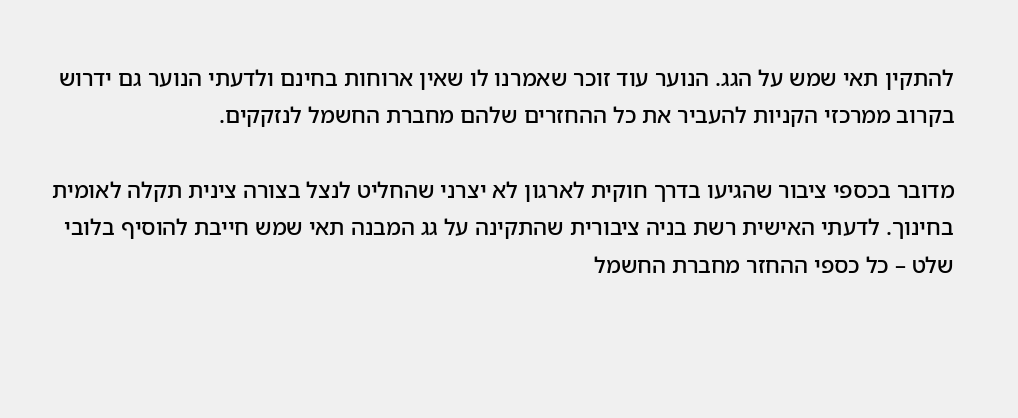להתקין תאי שמש על הגג. הנוער עוד זוכר שאמרנו לו שאין ארוחות בחינם ולדעתי הנוער גם ידרוש בקרוב ממרכזי הקניות להעביר את כל ההחזרים שלהם מחברת החשמל לנזקקים.

מדובר בכספי ציבור שהגיעו בדרך חוקית לארגון לא יצרני שהחליט לנצל בצורה צינית תקלה לאומית בחינוך. לדעתי האישית רשת בניה ציבורית שהתקינה על גג המבנה תאי שמש חייבת להוסיף בלובי שלט – כל כספי ההחזר מחברת החשמל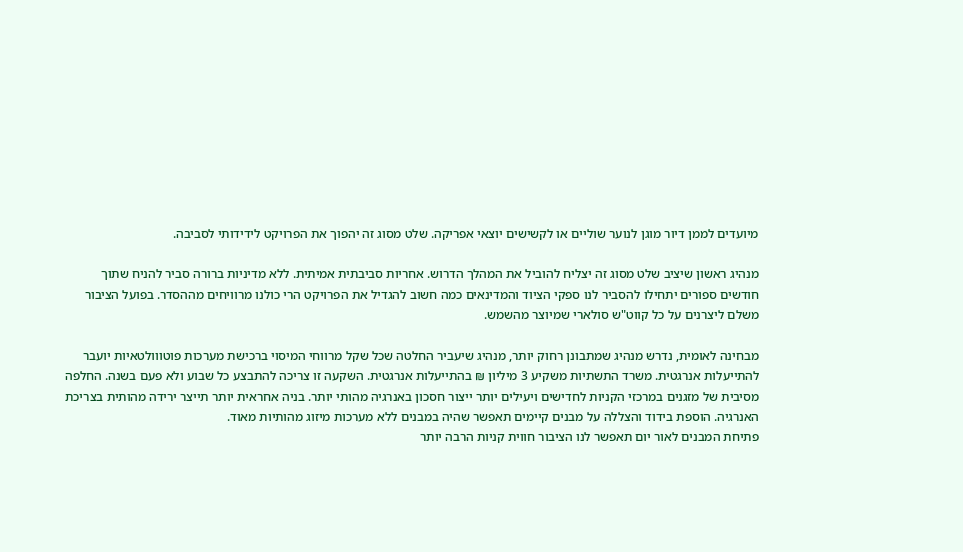מיועדים לממן דיור מוגן לנוער שוליים או לקשישים יוצאי אפריקה. שלט מסוג זה יהפוך את הפרויקט לידידותי לסביבה.

מנהיג ראשון שיציב שלט מסוג זה יצליח להוביל את המהלך הדרוש. אחריות סביבתית אמיתית. ללא מדיניות ברורה סביר להניח שתוך חודשים ספורים יתחילו להסביר לנו ספקי הציוד והמדינאים כמה חשוב להגדיל את הפרויקט הרי כולנו מרוויחים מההסדר. בפועל הציבור משלם ליצרנים על כל קווט"ש סולארי שמיוצר מהשמש.

מבחינה לאומית, נדרש מנהיג שמתבונן רחוק יותר, מנהיג שיעביר החלטה שכל שקל מרווחי המיסוי ברכישת מערכות פוטווולטאיות יועבר להתייעלות אנרגטית. משרד התשתיות משקיע 3 מיליון ₪ בהתייעלות אנרגטית. השקעה זו צריכה להתבצע כל שבוע ולא פעם בשנה. החלפה מסיבית של מזגנים במרכזי הקניות לחדישים ויעילים יותר ייצור חסכון באנרגיה מהותי יותר. בניה אחראית יותר תייצר ירידה מהותית בצריכת האנרגיה. הוספת בידוד והצללה על מבנים קיימים תאפשר שהיה במבנים ללא מערכות מיזוג מהותיות מאוד.
פתיחת המבנים לאור יום תאפשר לנו הציבור חווית קניות הרבה יותר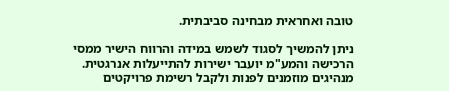טובה ואחראית מבחינה סביבתית.

ניתן להמשיך לסגוד לשמש במידה והרווח הישיר ממסי הרכישה והמע"מ יועבר ישירות להתייעלות אנרגטית. מנהיגים מוזמנים לפנות ולקבל רשימת פרויקטים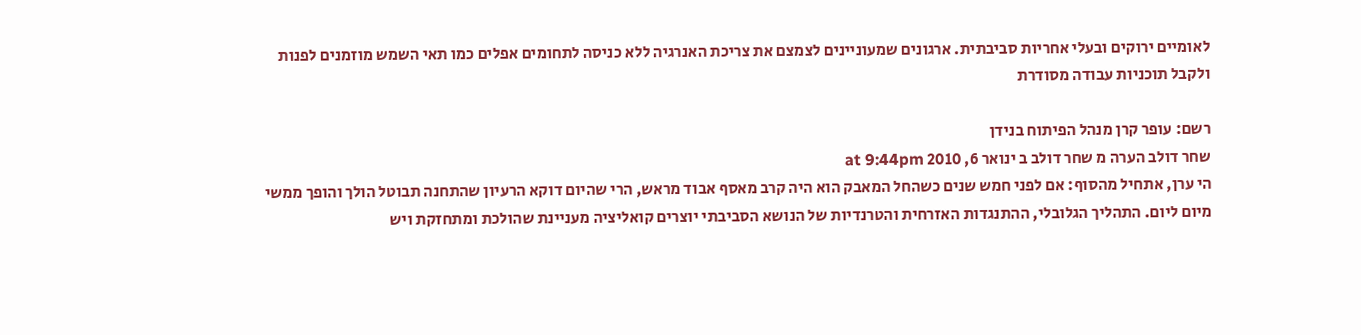לאומיים ירוקים ובעלי אחריות סביבתית. ארגונים שמעוניינים לצמצם את צריכת האנרגיה ללא כניסה לתחומים אפלים כמו תאי השמש מוזמנים לפנות ולקבל תוכניות עבודה מסודרת

רשם: עופר קרן מנהל הפיתוח בנידן
שחר דולב הערה מ שחר דולב ב ינואר 6, 2010 at 9:44pm
הי ערן, אתחיל מהסוף: אם לפני חמש שנים כשהחל המאבק הוא היה קרב מאסף אבוד מראש, הרי שהיום דוקא הרעיון שהתחנה תבוטל הולך והופך ממשי מיום ליום. התהליך הגלובלי, ההתנגדות האזרחית והטרנדיות של הנושא הסביבתי יוצרים קואליציה מעניינת שהולכת ומתחזקת ויש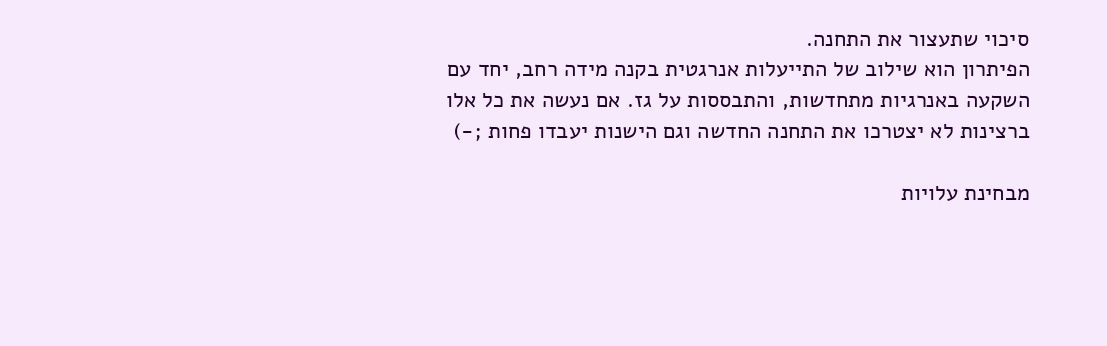סיכוי שתעצור את התחנה.
הפיתרון הוא שילוב של התייעלות אנרגטית בקנה מידה רחב, יחד עם השקעה באנרגיות מתחדשות, והתבססות על גז. אם נעשה את כל אלו ברצינות לא יצטרכו את התחנה החדשה וגם הישנות יעבדו פחות ;-)

מבחינת עלויות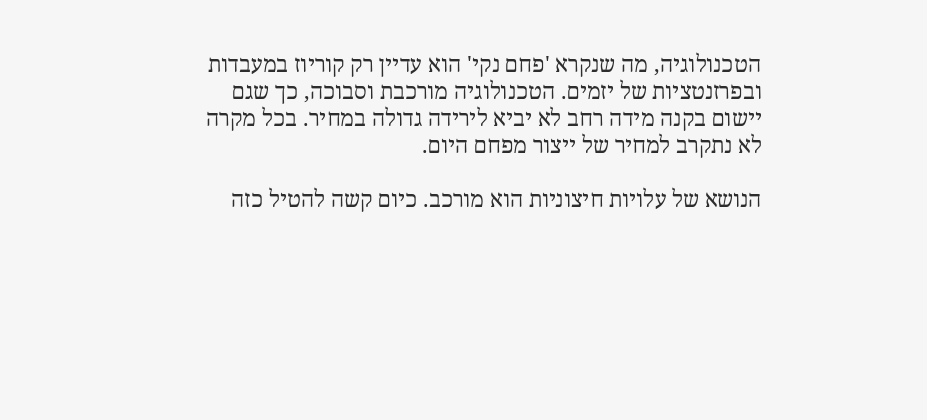הטכנולוגיה, מה שנקרא 'פחם נקי' הוא עדיין רק קוריוז במעבדות ובפרזנטציות של יזמים. הטכנולוגיה מורכבת וסבוכה, כך שגם יישום בקנה מידה רחב לא יביא לירידה גדולה במחיר. בכל מקרה לא נתקרב למחיר של ייצור מפחם היום.

הנושא של עלויות חיצוניות הוא מורכב. כיום קשה להטיל כזה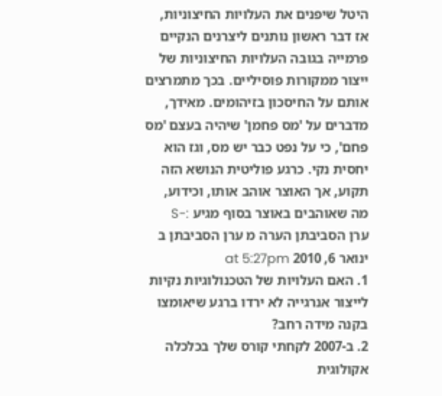היטל שיפנים את העלויות החיצוניות, אז דבר ראשון נותנים ליצרנים הנקיים פרמייה בגובה העלויות החיצוניות של ייצור ממקורות פוסיליים. בכך מתמרצים אותם על החיסכון בזיהומים. מאידך, מדברים על 'מס פחמן' שיהיה בעצם 'מס פחם', כי על נפט כבר יש מס, וגז הוא יחסית נקי. כרגע פוליטית הנושא הזה תקוע, אך האוצר אוהב אותו, וכידוע, מה שאוהבים באוצר בסוף מגיע :-S
ערן הסביבתן הערה מ ערן הסביבתן ב ינואר 6, 2010 at 5:27pm
1. האם העלויות של הטכנולוגיות נקיות לייצור אנרגייה לא ירדו ברגע שיאומצו בקנה מידה רחב?
2. ב-2007 לקחתי קורס שלך בכלכלה אקולוגית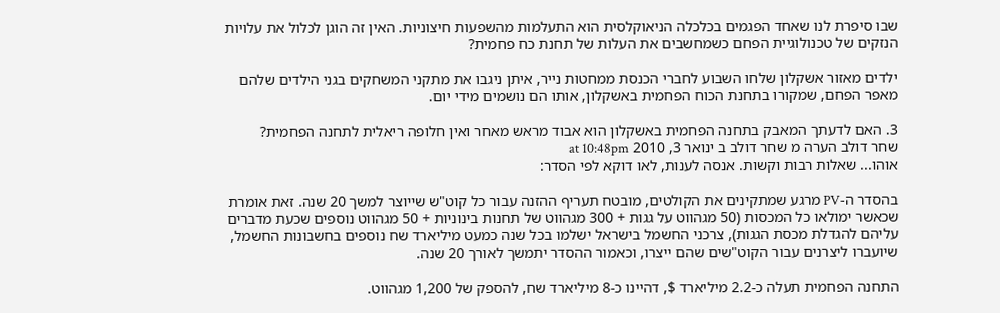שבו סיפרת לנו שאחד הפגמים בכלכלה הניאוקלסית הוא התעלמות מהשפעות חיצוניות. האין זה הוגן לכלול את עלויות הנזקים של טכנולוגיית הפחם כשמחשבים את העלות של תחנת כח פחמית?

ילדים מאזור אשקלון שלחו השבוע לחברי הכנסת ממחטות נייר, איתן ניגבו את מתקני המשחקים בגני הילדים שלהם מאפר הפחם, שמקורו בתחנת הכוח הפחמית באשקלון, אותו הם נושמים מידי יום.

3. האם לדעתך המאבק בתחנה הפחמית באשקלון הוא אבוד מראש מאחר ואין חלופה ריאלית לתחנה הפחמית?
שחר דולב הערה מ שחר דולב ב ינואר 3, 2010 at 10:48pm
אוהו... שאלות רבות וקשות. אנסה לענות, לאו דוקא לפי הסדר:

בהסדר ה-PV מרגע שמתקינים את הקולטים, מובטח תעריף ההזנה עבור כל קוט"ש שייוצר למשך 20 שנה. זאת אומרת שכאשר ימולאו כל המכסות (50 מגהווט על גגות + 300 מגהווט של תחנות בינוניות + 50 מגהווט נוספים שכעת מדברים עליהם להגדלת מכסת הגגות), צרכני החשמל בישראל ישלמו בכל שנה כמעט מיליארד שח נוספים בחשבונות החשמל, שיועברו ליצרנים עבור הקוט"שים שהם ייצרו, וכאמור ההסדר יתמשך לאורך 20 שנה.

התחנה הפחמית תעלה כ-2.2 מיליארד $, דהיינו כ-8 מיליארד שח, להספק של 1,200 מגהווט.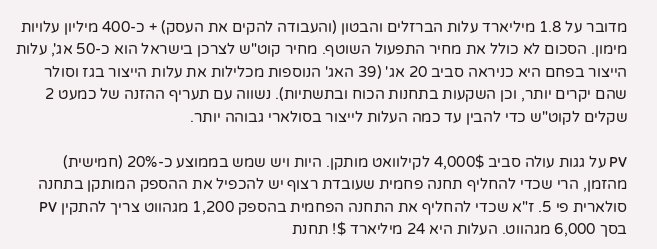מדובר על 1.8 מיליארד עלות הברזלים והבטון (והעבודה להקים את העסק) + כ-400 מיליון עלויות מימון. הסכום לא כולל את מחיר התפעול השוטף. מחיר קוט"ש לצרכן בישראל הוא כ-50 אג', עלות הייצור בפחם היא כניראה סביב 20 אג' (39 האג' הנוספות מכלילות את עלות הייצור בגז וסולר שהם יקרים יותר, וכן השקעות בתחנות הכוח ובתשתיות). נשווה עם תעריף ההזנה של כמעט 2 שקלים לקוט"ש כדי להבין עד כמה העלות לייצור בסולארי גבוהה יותר.

PV על גגות עולה סביב 4,000$ לקילוואט מותקן. היות ויש שמש בממוצע כ-20% (חמישית) מהזמן, הרי שכדי להחליף תחנה פחמית שעובדת רצוף יש להכפיל את ההספק המותקן בתחנה סולארית פי 5. ז"א שכדי להחליף את התחנה הפחמית בהספק 1,200 מגהווט צריך להתקין PV בסך 6,000 מגהווט. העלות היא 24 מיליארד $! תחנת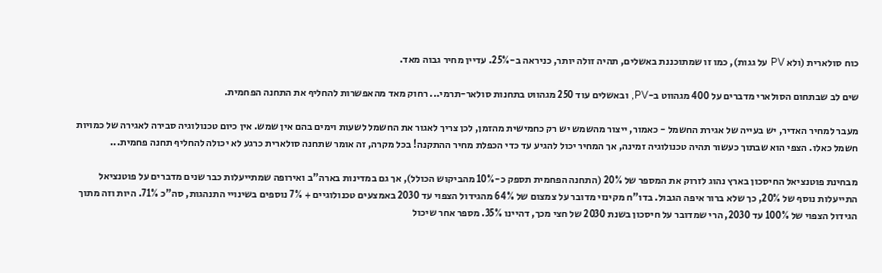כוח סולארית (ולא PV על גגות), כמו זו שמתוכננת באשלים, תהיה זולה יותר, כניראה ב-25%. עדיין מחיר גבוה מאד.

שים לב שבתחום הסולארי מדברים על 400 מגהווט ב-PV, ובאשלים עוד 250 מגהווט בתחנות סולאר-תרמי... רחוק מאד מהאפשרות להחליף את התחנה הפחמית.

מעבר למחיר האדיר, יש בעייה של אגירת החשמל - כאמור, ייצור מהשמש יש רק כחמישית מהזמן, לכן צריך לאגור את החשמל לשעות וימים בהם אין שמש. אין כיום טכנולוגיה סבירה לאגירה של כמויות חשמל כאלו. הצפי הוא שבתוך כעשור תהיה טכנולוגיה זמינה, אך המחיר יכול להגיע עד כדי הכפלת מחיר ההתקנה! בכל מקרה, זה אומר שתחנה סולארית כרגע לא יכולה להחליף תחנה פחמית...

מבחינת פוטנציאל החיסכון בארץ נהוג לזרוק את המספר של 20% (התחנה הפחמית תספק כ-10% מהביקוש הכולל), אך גם במדינות בארה"ב ואירופה שמתייעלות כבר שנים מדברים על פוטנציאל התייעלות נוסף של 20%, כך שלא ברור איפה הגבול. בדו"ח מקינזי מדובר על צמצום של 64% מהגידול הצפוי עד 2030 באמצעים טכנולוגיים + 7% נוספים בשינויי התנהגות, סה"כ 71%. היות וזה מתוך הגידול הצפוי של 100% עד 2030, הרי שמדובר על חיסכון בשנת 2030 של חצי מכך, דהיינו 35%. מספר אחר שיכול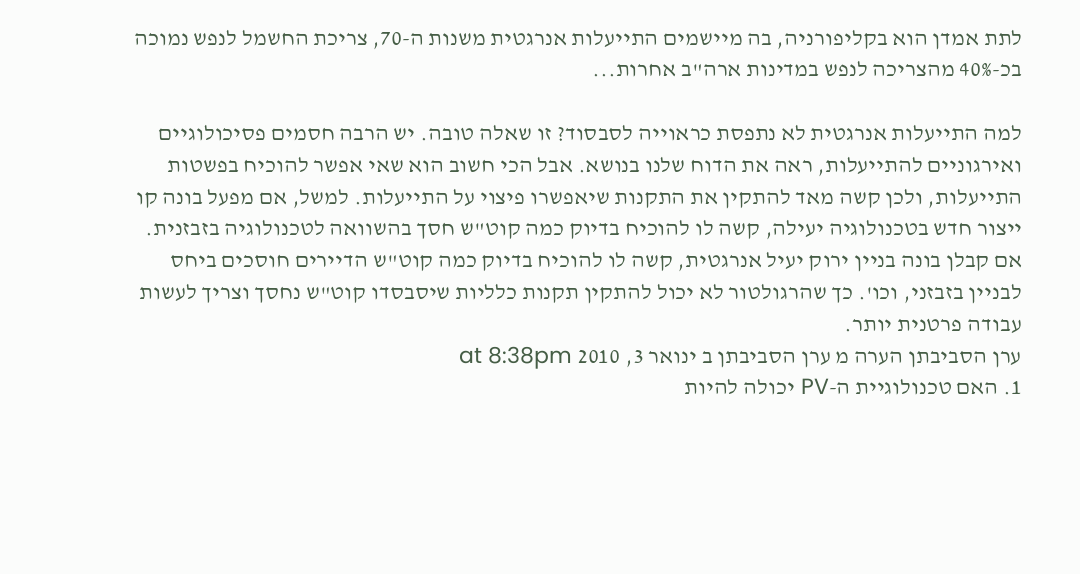לתת אמדן הוא בקליפורניה, בה מיישמים התייעלות אנרגטית משנות ה-70, צריכת החשמל לנפש נמוכה בכ-40% מהצריכה לנפש במדינות ארה"ב אחרות...

למה התייעלות אנרגטית לא נתפסת כראוייה לסבסוד? זו שאלה טובה. יש הרבה חסמים פסיכולוגיים ואירגוניים להתייעלות, ראה את הדוח שלנו בנושא. אבל הכי חשוב הוא שאי אפשר להוכיח בפשטות התייעלות, ולכן קשה מאד להתקין את התקנות שיאפשרו פיצוי על התייעלות. למשל, אם מפעל בונה קו ייצור חדש בטכנולוגיה יעילה, קשה לו להוכיח בדיוק כמה קוט"ש חסך בהשוואה לטכנולוגיה בזבזנית. אם קבלן בונה בניין ירוק יעיל אנרגטית, קשה לו להוכיח בדיוק כמה קוט"ש הדיירים חוסכים ביחס לבניין בזבזני, וכו'. כך שהרגולטור לא יכול להתקין תקנות כלליות שיסבסדו קוט"ש נחסך וצריך לעשות עבודה פרטנית יותר.
ערן הסביבתן הערה מ ערן הסביבתן ב ינואר 3, 2010 at 8:38pm
1. האם טכנולוגיית ה-PV יכולה להיות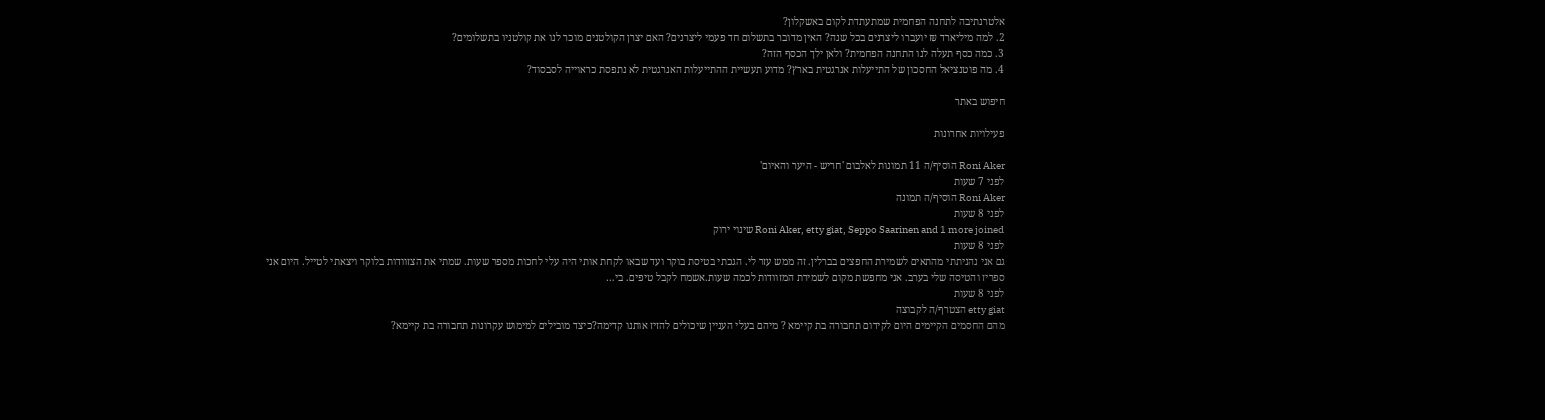אלטרנתיבה לתחנה הפחמית שמתעתדת לקום באשקלון?
2. למה מיליארד ₪ יועברו ליצרנים בכל שנה? האין מדובר בתשלום חד פעמי ליצרנים? האם יצרן הקולטנים מוכר לנו את קולטניו בתשלומים?
3. כמה כסף תעלה לנו התחנה הפחמית? ולאן ילך הכסף הזה?
4. מה פוטנציאל החסכון של התייעלות אנרגטית בארץ? מדוע תעשיית ההתייעלות האנרגטית לא נתפסת כראוייה לסבסוד?

חיפוש באתר

פעילויות אחרונות

Roni Aker הוסיף/ה 11 תמונות לאלבום 'חריש - היער והאיום'
לפני 7 שעות
Roni Aker הוסיף/ה תמונה
לפני 8 שעות
Roni Aker, etty giat, Seppo Saarinen and 1 more joined שינוי ירוק
לפני 8 שעות
גם אני נהניתתי מהתאים לשמירת החפצים בברלין. זה ממש עזר לי. הגכתי בטיסת בוקר ועד שבאו לקחת אותי היה עלי לחכות מספר שעות. שמתי את הצזוודות בלוקר ויצאתי לטייל. היום אני ספריז והטיסה שלי בערב. אני מחפשת מקום לשמירת המזוודות לכמה שעות.אשמח לקבל טיפים. בי…
לפני 8 שעות
etty giat הצטרף/ה לקבוצה
מהם החסמים הקיימים היום לקידום תחבורה בת קיימא ? מיהם בעלי העניין שיכולים להזיז אותנו קדימה?כיצד מובילים למימוש עקרונות תחבורה בת קיימא?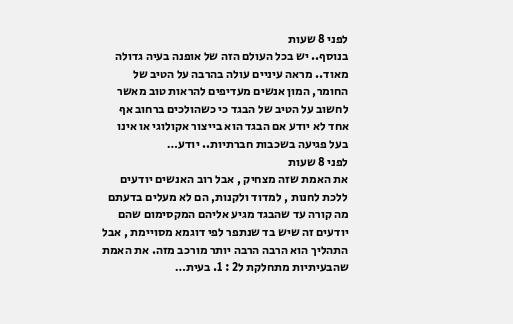לפני 8 שעות
בנוסף.. יש בכל העולם הזה של אופנה בעיה גדולה מאוד.. מראה עיניים עולה בהרבה על הטיב של החומר, המון אנשים מעדיפים להראות טוב מאשר לחשוב על הטיב של הבגד כי כשהולכים ברחוב אף אחד לא יודע אם הבגד הוא בייצור אקולוגי או אינו בעל פגיעה בשכבות חברתיות.. יודע…
לפני 8 שעות
את האמת שזה מצחיק , אבל רוב האנשים יודעים ללכת לחנות , למדוד ולקנות, הם לא מעלים בדעתם מה קורה עד שהבגד מגיע אליהם המקסימום שהם יודעים זה שיש בד שנתפר לפי דוגמא מסויימת , אבל התהליך הוא הרבה הרבה יותר מורכב מזה. את האמת שהבעיתיות מתחלקת ל2 : 1. בעית…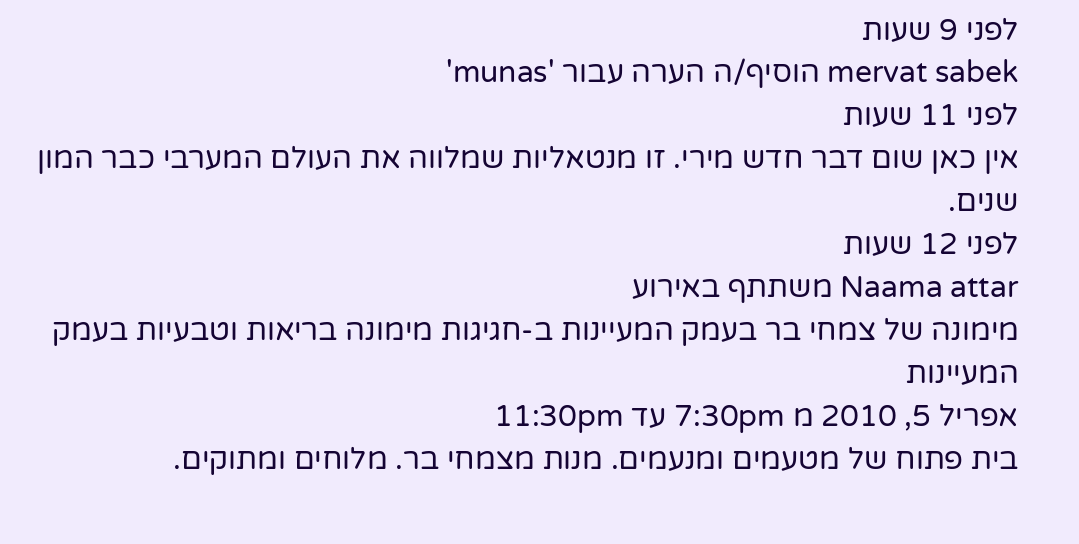לפני 9 שעות
mervat sabek הוסיף/ה הערה עבור 'munas'
לפני 11 שעות
אין כאן שום דבר חדש מירי. זו מנטאליות שמלווה את העולם המערבי כבר המון שנים.
לפני 12 שעות
Naama attar משתתף באירוע
מימונה של צמחי בר בעמק המעיינות ב-חגיגות מימונה בריאות וטבעיות בעמק המעיינות
אפריל 5, 2010 מ 7:30pm עד 11:30pm
בית פתוח של מטעמים ומנעמים. מנות מצמחי בר. מלוחים ומתוקים.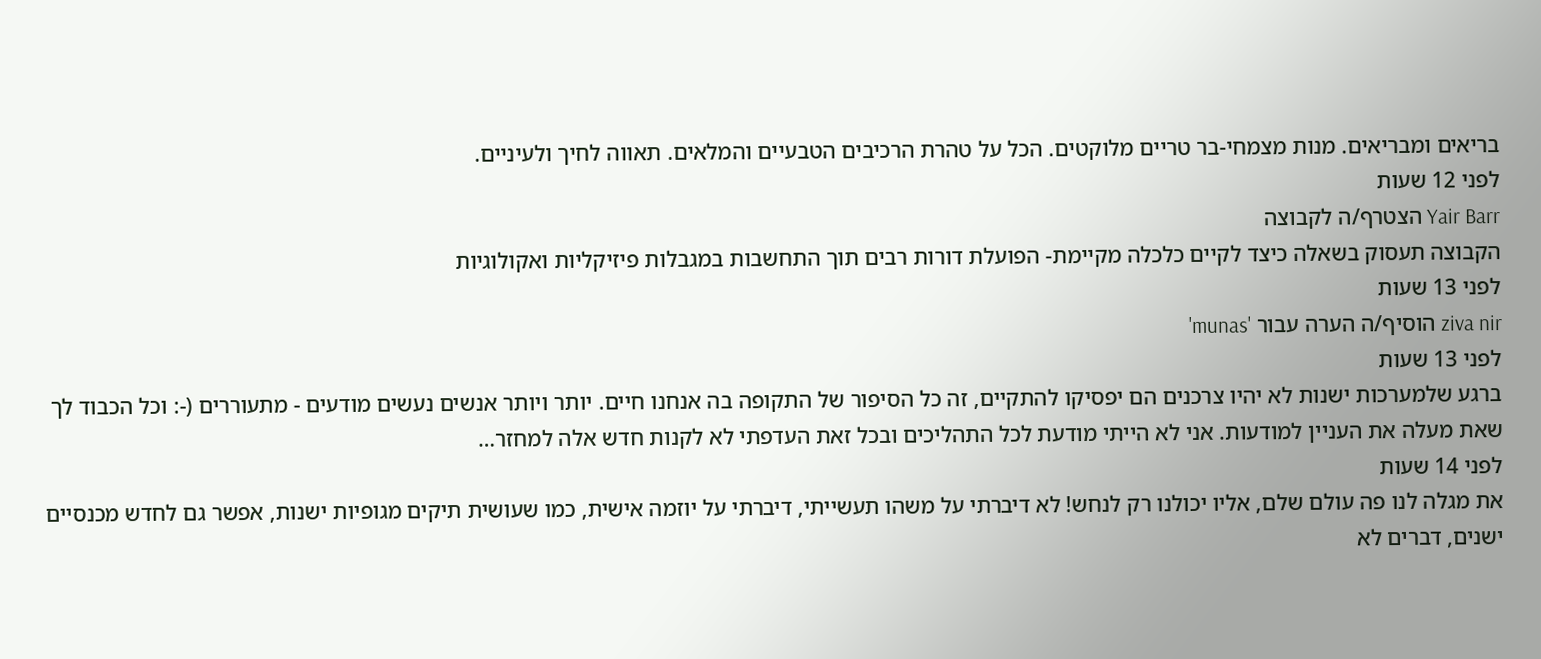בריאים ומבריאים. מנות מצמחי-בר טריים מלוקטים. הכל על טהרת הרכיבים הטבעיים והמלאים. תאווה לחיך ולעיניים.
לפני 12 שעות
Yair Barr הצטרף/ה לקבוצה
הקבוצה תעסוק בשאלה כיצד לקיים כלכלה מקיימת- הפועלת דורות רבים תוך התחשבות במגבלות פיזיקליות ואקולוגיות
לפני 13 שעות
ziva nir הוסיף/ה הערה עבור 'munas'
לפני 13 שעות
ברגע שלמערכות ישנות לא יהיו צרכנים הם יפסיקו להתקיים, זה כל הסיפור של התקופה בה אנחנו חיים. יותר ויותר אנשים נעשים מודעים - מתעוררים (-: וכל הכבוד לך שאת מעלה את העניין למודעות. אני לא הייתי מודעת לכל התהליכים ובכל זאת העדפתי לא לקנות חדש אלה למחזר…
לפני 14 שעות
את מגלה לנו פה עולם שלם, אליו יכולנו רק לנחש! לא דיברתי על משהו תעשייתי, דיברתי על יוזמה אישית, כמו שעושית תיקים מגופיות ישנות, אפשר גם לחדש מכנסיים ישנים, דברים לא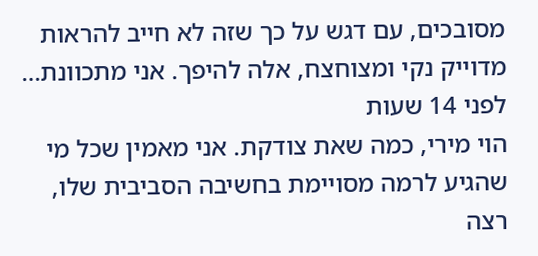מסובכים, עם דגש על כך שזה לא חייב להראות מדוייק נקי ומצוחצח, אלה להיפך. אני מתכוונת…
לפני 14 שעות
הוי מירי, כמה שאת צודקת. אני מאמין שכל מי שהגיע לרמה מסויימת בחשיבה הסביבית שלו, רצה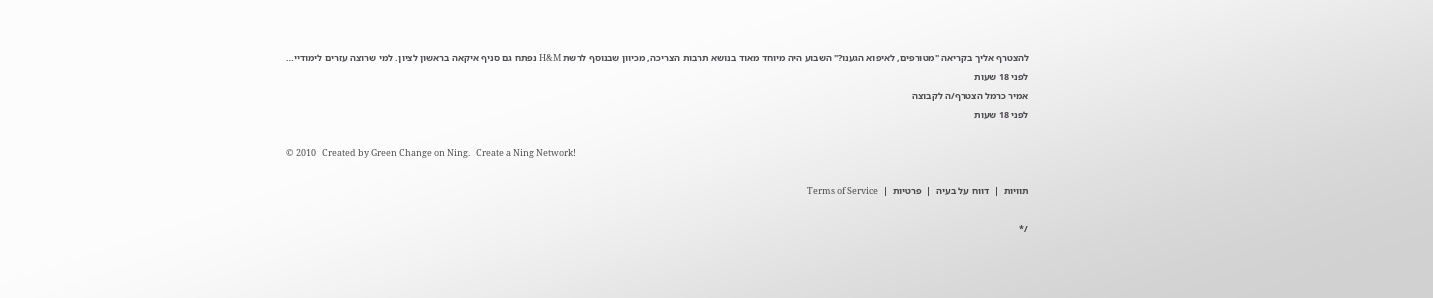להצטרף אליך בקריאה "מטורפים, לאיפוא הגענו?" השבוע היה מיוחד מאוד בנושא תרבות הצריכה, מכיוון שבנוסף לרשת H&M נפתח גם סניף איקאה בראשון לציון. למי שרוצה עזרים לימודיי…
לפני 18 שעות
אמיר כרמל הצטרף/ה לקבוצה
לפני 18 שעות

© 2010   Created by Green Change on Ning.   Create a Ning Network!

תוויות  |  דווח על בעיה  |  פרטיות  |  Terms of Service

/*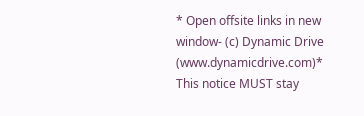* Open offsite links in new window- (c) Dynamic Drive (www.dynamicdrive.com)* This notice MUST stay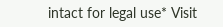intact for legal use* Visit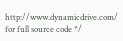http://www.dynamicdrive.com/ for full source code */